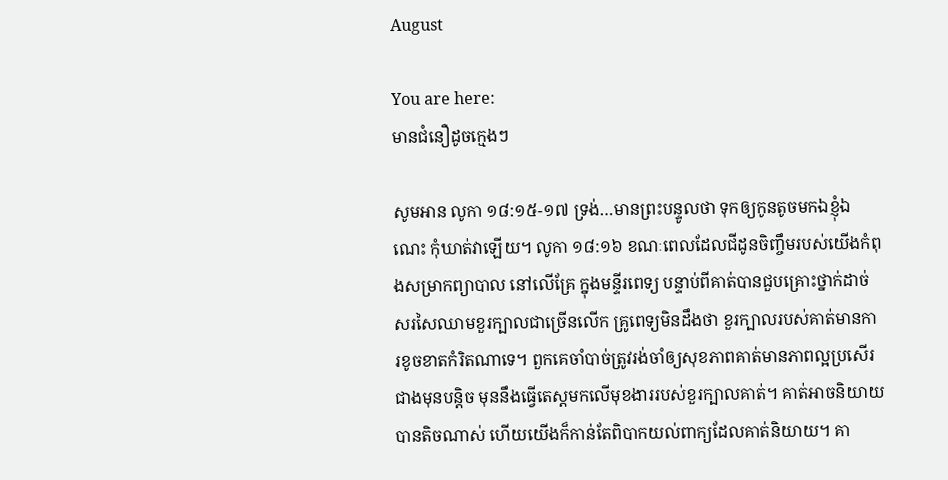August

You are here:
មានជំនឿដូចក្មេងៗ

សូមអាន លូកា ១៨:១៥-១៧ ទ្រង់…មានព្រះបន្ទូលថា ទុកឲ្យកូនតូចមកឯខ្ញុំឯណេះ កុំឃាត់វាឡើយ។ លូកា ១៨:១៦ ខណៈពេលដែលជីដូនចិញ្ចឹមរបស់យើងកំពុងសម្រាកព្យាបាល នៅលើគ្រែ ក្នុងមន្ទីរពេទ្យ បន្ទាប់ពីគាត់បានជួបគ្រោះថ្នាក់ដាច់សរសៃឈាមខួរក្បាលជាច្រើនលើក គ្រូពេទ្យមិនដឹងថា ខួរក្បាលរបស់គាត់មានការខូចខាតកំរិតណាទេ។ ពួកគេចាំបាច់ត្រូវរង់ចាំឲ្យសុខភាពគាត់មានភាពល្អប្រសើរជាងមុនបន្តិច មុននឹងធ្វើតេស្ដមកលើមុខងាររបស់ខួរក្បាលគាត់។ គាត់អាចនិយាយបានតិចណាស់ ហើយយើងក៏កាន់តែពិបាកយល់ពាក្យដែលគាត់និយាយ។ គា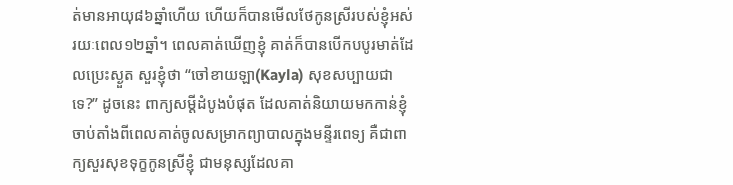ត់មានអាយុ៨៦ឆ្នាំហើយ ហើយក៏បានមើលថែកូនស្រីរបស់ខ្ញុំអស់រយៈពេល១២ឆ្នាំ។ ពេលគាត់ឃើញខ្ញុំ គាត់ក៏បានបើកបបូរមាត់ដែលប្រេះស្ងួត សួរខ្ញុំថា “ចៅខាយឡា(Kayla) សុខសប្បាយជាទេ?” ដូចនេះ ពាក្យសម្ដីដំបូងបំផុត ដែលគាត់និយាយមកកាន់ខ្ញុំ ចាប់តាំងពីពេលគាត់ចូលសម្រាកព្យាបាលក្នុងមន្ទីរពេទ្យ គឺជាពាក្យសួរសុខទុក្ខកូនស្រីខ្ញុំ ជាមនុស្សដែលគា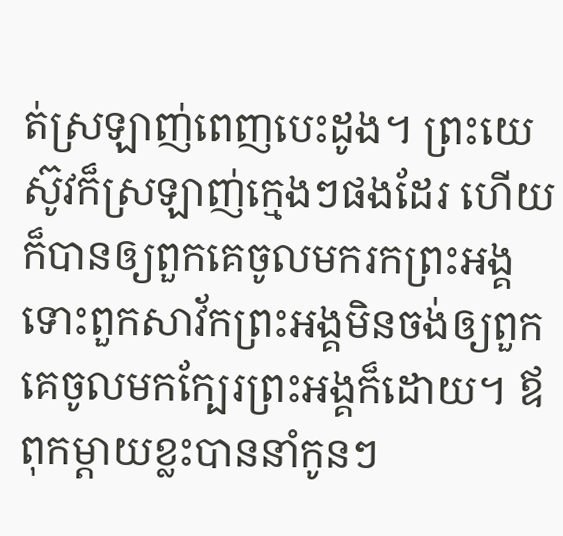ត់ស្រឡាញ់ពេញបេះដូង។ ព្រះយេស៊ូវក៏ស្រឡាញ់ក្មេងៗផងដែរ ហើយក៏បានឲ្យពួកគេចូលមករកព្រះអង្គ ទោះពួកសាវ័កព្រះអង្គមិនចង់ឲ្យពួកគេចូលមកក្បែរព្រះអង្គក៏ដោយ។ ឪពុកម្តាយខ្លះបាននាំកូនៗ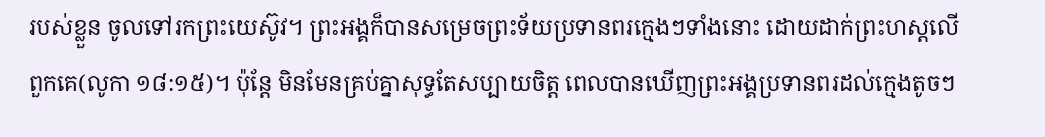របស់ខ្លួន ចូលទៅរកព្រះយេស៊ូវ។ ព្រះអង្គក៏បានសម្រេចព្រះទ័យប្រទានពរក្មេងៗទាំងនោះ ដោយដាក់ព្រះហស្តលើពួកគេ(លូកា ១៨:១៥)។ ប៉ុន្តែ មិនមែនគ្រប់គ្នាសុទ្ធតែសប្បាយចិត្ត ពេលបានឃើញព្រះអង្គប្រទានពរដល់ក្មេងតូចៗ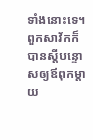ទាំងនោះទេ។ ពួកសាវ័កក៏បានស្តីបន្ទោសឲ្យឪពុកម្តាយ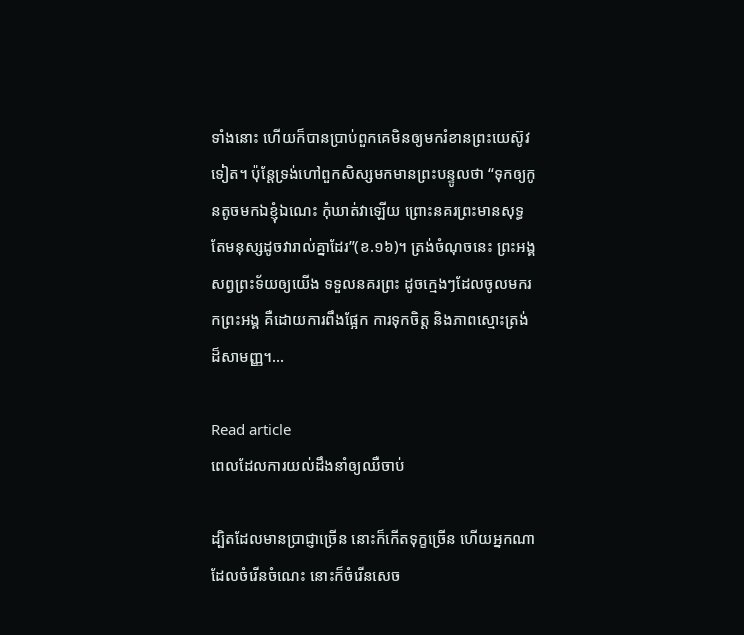ទាំងនោះ ហើយក៏បានប្រាប់ពួកគេមិនឲ្យមករំខានព្រះយេស៊ូវទៀត។ ប៉ុន្តែទ្រង់ហៅពួកសិស្សមកមានព្រះបន្ទូលថា “ទុកឲ្យកូនតូចមកឯខ្ញុំឯណេះ កុំឃាត់វាឡើយ ព្រោះនគរព្រះមានសុទ្ធតែមនុស្សដូចវារាល់គ្នាដែរ”(ខ.១៦)។ ត្រង់ចំណុចនេះ ព្រះអង្គសព្វព្រះទ័យឲ្យយើង ទទួលនគរព្រះ ដូចក្មេងៗដែលចូលមករកព្រះអង្គ គឺដោយការពឹងផ្អែក ការទុកចិត្ត និងភាពស្មោះត្រង់ដ៏សាមញ្ញ។…

Read article
ពេលដែលការយល់ដឹងនាំឲ្យឈឺចាប់

ដ្បិតដែលមានប្រាជ្ញាច្រើន នោះក៏កើតទុក្ខច្រើន ហើយអ្នកណាដែលចំរើនចំណេះ នោះក៏ចំរើនសេច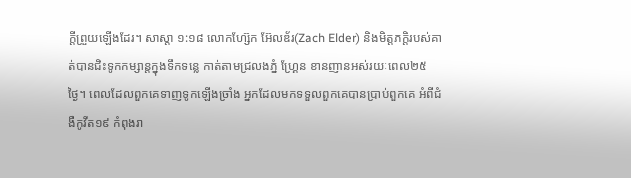ក្តីព្រួយឡើងដែរ។ សាស្តា ១:១៨ លោកហ្ស៊ែក អ៊ែលឌ័រ(Zach Elder) និងមិត្តភក្តិរបស់គាត់បានជិះទូកកម្សាន្តក្នុងទឹកទន្លេ កាត់តាមជ្រលងភ្នំ ហ្គ្រែន ខានញានអស់រយៈពេល២៥ថ្ងៃ។ ពេលដែលពួកគេទាញទូកឡើងច្រាំង អ្នកដែលមកទទួលពួកគេបានប្រាប់ពួកគេ អំពីជំងឺកូវីត១៩ កំពុងរា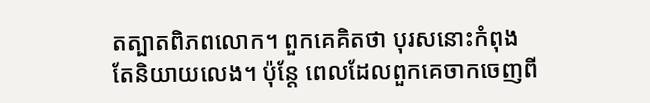តត្បាតពិភពលោក។ ពួកគេគិតថា បុរសនោះកំពុងតែនិយាយលេង។ ប៉ុន្តែ ពេលដែលពួកគេចាកចេញពី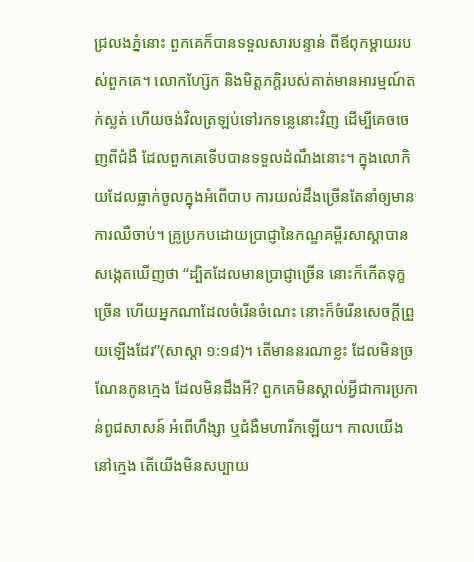ជ្រលងភ្នំនោះ ពួកគេក៏បានទទួលសារបន្ទាន់ ពីឪពុកម្តាយរបស់ពួកគេ។ លោកហ្ស៊ែក និងមិត្តភក្តិរបស់គាត់មានអារម្មណ៍តក់ស្លត់ ហើយចង់វិលត្រឡប់ទៅរកទន្លេនោះវិញ ដើម្បីគេចចេញពីជំងឺ ដែលពួកគេទើបបានទទួលដំណឹងនោះ។ ក្នុងលោកិយដែលធ្លាក់ចូលក្នុងអំពើបាប ការយល់ដឹងច្រើនតែនាំឲ្យមានការឈឺចាប់។ គ្រូប្រកបដោយប្រាជ្ញានៃកណ្ឌគម្ពីរសាស្តាបានសង្កេតឃើញថា “ដ្បិតដែលមានប្រាជ្ញាច្រើន នោះក៏កើតទុក្ខច្រើន ហើយអ្នកណាដែលចំរើនចំណេះ នោះក៏ចំរើនសេចក្តីព្រួយឡើងដែរ”(សាស្តា ១:១៨)។ តើមាននរណាខ្លះ ដែលមិនច្រណែនកូនក្មេង ដែលមិនដឹងអី? ពួកគេមិនស្គាល់អ្វីជាការប្រកាន់ពូជសាសន៍ អំពើហឹង្សា ឬជំងឺមហារីកឡើយ។ កាលយើងនៅក្មេង តើយើងមិនសប្បាយ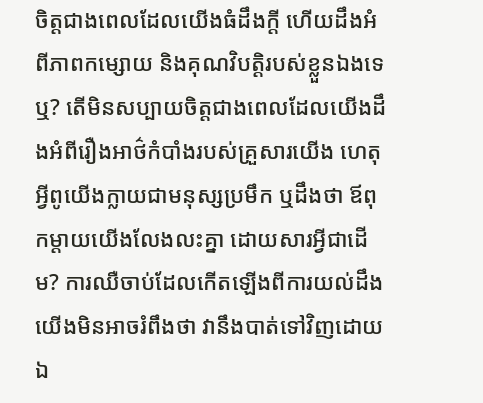ចិត្តជាងពេលដែលយើងធំដឹងក្តី ហើយដឹងអំពីភាពកម្សោយ និងគុណវិបត្តិរបស់ខ្លួនឯងទេឬ? តើមិនសប្បាយចិត្តជាងពេលដែលយើងដឹងអំពីរឿងអាថ៌កំបាំងរបស់គ្រួសារយើង ហេតុអ្វីពូយើងក្លាយជាមនុស្សប្រមឹក ឬដឹងថា ឪពុកម្តាយយើងលែងលះគ្នា ដោយសារអ្វីជាដើម? ការឈឺចាប់ដែលកើតឡើងពីការយល់ដឹង យើងមិនអាចរំពឹងថា វានឹងបាត់ទៅវិញដោយឯ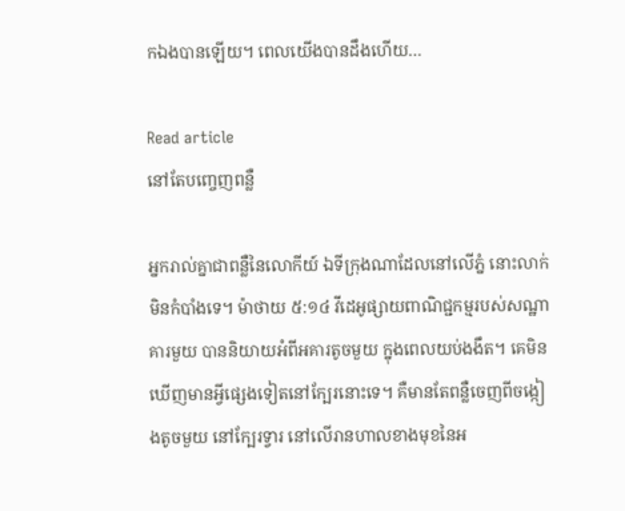កឯងបានឡើយ។ ពេលយើងបានដឹងហើយ…

Read article
នៅតែបញ្ចេញពន្លឺ

អ្នករាល់គ្នាជាពន្លឺនៃលោកីយ៍ ឯទីក្រុងណាដែលនៅលើភ្នំ នោះលាក់មិនកំបាំងទេ។ ម៉ាថាយ ៥:១៤ វីដេអូផ្សាយពាណិជ្ជកម្មរបស់សណ្ឋាគារមួយ បាននិយាយអំពីអគារតូចមួយ ក្នុងពេលយប់ងងឹត។ គេមិនឃើញមានអ្វីផ្សេងទៀតនៅក្បែរនោះទេ។ គឺមានតែពន្លឺចេញពីចង្កៀងតូចមួយ នៅក្បែរទ្វារ នៅលើរានហាលខាងមុខនៃអ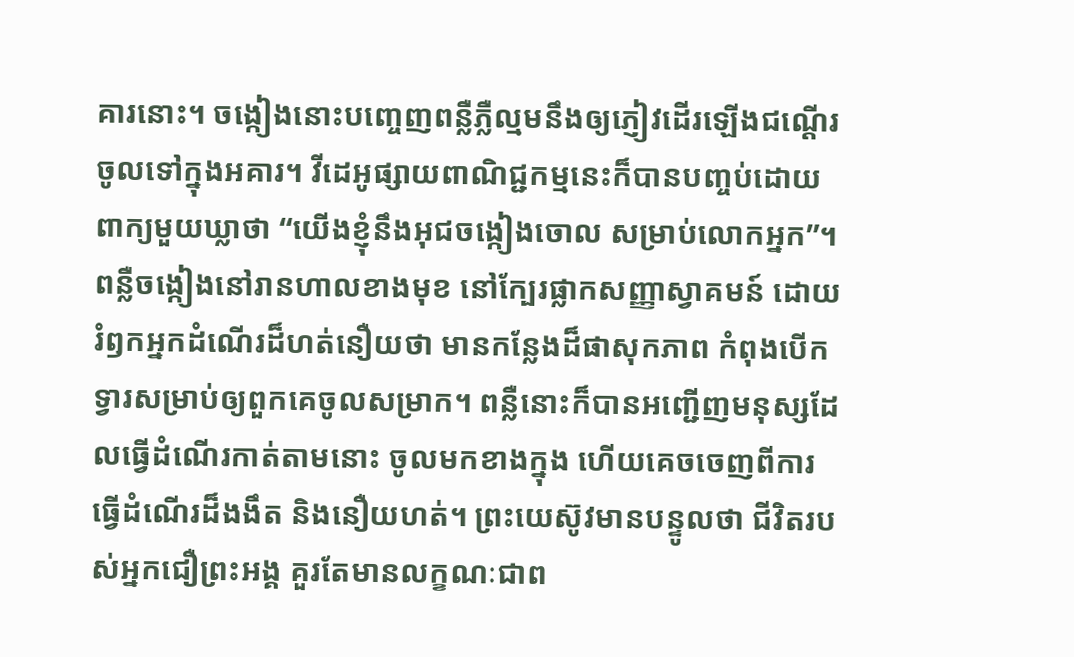គារនោះ។ ចង្កៀងនោះបញ្ចេញពន្លឺភ្លឺល្មមនឹងឲ្យភ្ញៀវដើរឡើងជណ្តើរ ចូលទៅក្នុងអគារ។ វីដេអូផ្សាយពាណិជ្ជកម្មនេះក៏បានបញ្ចប់ដោយពាក្យមួយឃ្លាថា “យើងខ្ញុំនឹងអុជចង្កៀងចោល សម្រាប់លោកអ្នក”។ ពន្លឺចង្កៀងនៅរានហាលខាងមុខ នៅក្បែរផ្លាកសញ្ញាស្វាគមន៍ ដោយរំឭកអ្នកដំណើរដ៏ហត់នឿយថា មានកន្លែងដ៏ផាសុកភាព កំពុងបើកទ្វារសម្រាប់ឲ្យពួកគេចូលសម្រាក។ ពន្លឺនោះក៏បានអញ្ជើញមនុស្សដែលធ្វើដំណើរកាត់តាមនោះ ចូលមកខាងក្នុង ហើយគេចចេញពីការធ្វើដំណើរដ៏ងងឹត និងនឿយហត់។ ព្រះយេស៊ូវមានបន្ទូលថា ជីវិតរបស់អ្នកជឿព្រះអង្គ គួរតែមានលក្ខណៈជាព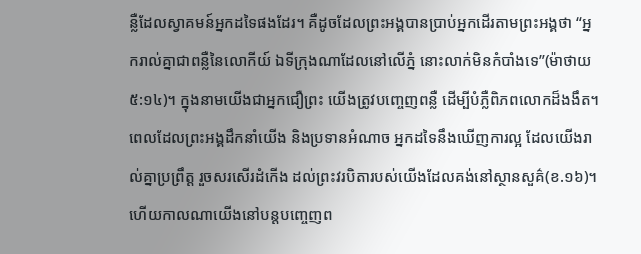ន្លឺដែលស្វាគមន៍អ្នកដទៃផងដែរ។ គឺដូចដែលព្រះអង្គបានប្រាប់អ្នកដើរតាមព្រះអង្គថា “អ្នករាល់គ្នាជាពន្លឺនៃលោកីយ៍ ឯទីក្រុងណាដែលនៅលើភ្នំ នោះលាក់មិនកំបាំងទេ”(ម៉ាថាយ ៥:១៤)។ ក្នុងនាមយើងជាអ្នកជឿព្រះ យើងត្រូវបញ្ចេញពន្លឺ ដើម្បីបំភ្លឺពិភពលោកដ៏ងងឹត។ ពេលដែលព្រះអង្គដឹកនាំយើង និងប្រទានអំណាច អ្នកដទៃនឹងឃើញការល្អ ដែលយើងរាល់គ្នាប្រព្រឹត្ត រួចសរសើរដំកើង ដល់ព្រះវរបិតារបស់យើងដែលគង់នៅស្ថានសួគ៌(ខ.១៦)។ ហើយកាលណាយើងនៅបន្តបញ្ចេញព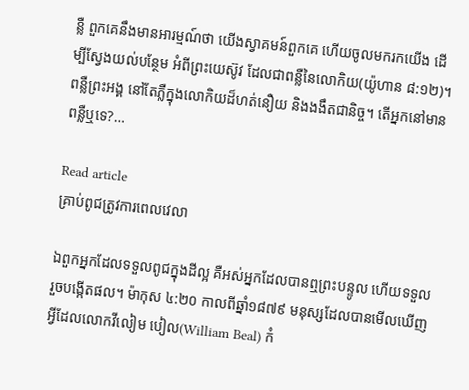ន្លឺ ពួកគេនឹងមានអារម្មណ៍ថា យើងស្វាគមន៍ពួកគេ ហើយចូលមករកយើង ដើម្បីស្វែងយល់បន្ថែម អំពីព្រះយេស៊ូវ ដែលជាពន្លឺនៃលោកិយ(យ៉ូហាន ៨:១២)។ ពន្លឺព្រះអង្គ នៅតែភ្លឺក្នុងលោកិយដ៏ហត់នឿយ និងងងឹតជានិច្ច។ តើអ្នកនៅមានពន្លឺឬទេ?…

Read article
គ្រាប់ពូជត្រូវការពេលវេលា

ឯពួកអ្នកដែលទទួលពូជក្នុងដីល្អ គឺអស់អ្នកដែលបានឮព្រះបន្ទូល ហើយទទួល រួចបង្កើតផល។ ម៉ាកុស ៤:២០ កាលពីឆ្នាំ១៨៧៩ មនុស្សដែលបានមើលឃើញអ្វីដែលលោកវីលៀម បៀល(William Beal) កំ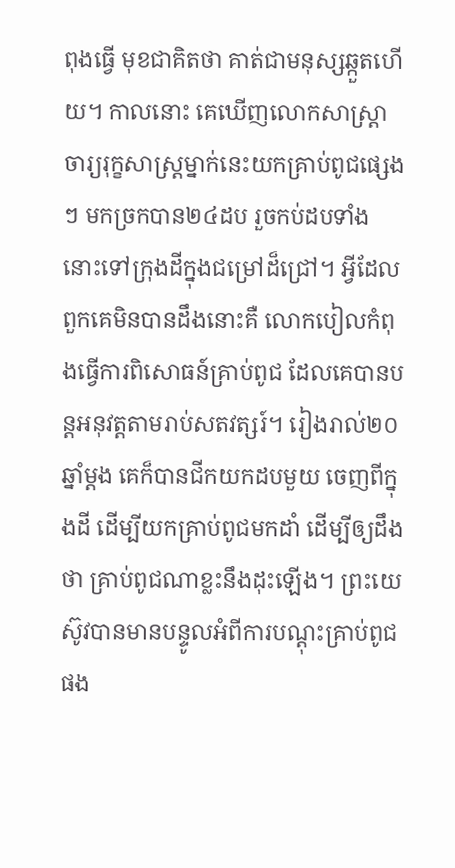ពុងធ្វើ មុខជាគិតថា គាត់ជាមនុស្សឆ្កួតហើយ។ កាលនោះ គេឃើញលោកសាស្ត្រាចារ្យរុក្ខសាស្ត្រម្នាក់នេះយកគ្រាប់ពូជផ្សេងៗ មកច្រកបាន២៤ដប រួចកប់ដបទាំងនោះទៅក្រុងដីក្នុងជម្រៅដ៏ជ្រៅ។ អ្វីដែលពួកគេមិនបានដឹងនោះគឺ លោកបៀលកំពុងធ្វើការពិសោធន៍គ្រាប់ពូជ ដែលគេបានបន្តអនុវត្តតាមរាប់សតវត្សរ៍។ រៀងរាល់២០ឆ្នាំម្តង គេក៏បានជីកយកដបមួយ ចេញពីក្នុងដី ដើម្បីយកគ្រាប់ពូជមកដាំ ដើម្បីឲ្យដឹងថា គ្រាប់ពូជណាខ្លះនឹងដុះឡើង។ ព្រះយេស៊ូវបានមានបន្ទូលអំពីការបណ្ដុះគ្រាប់ពូជផង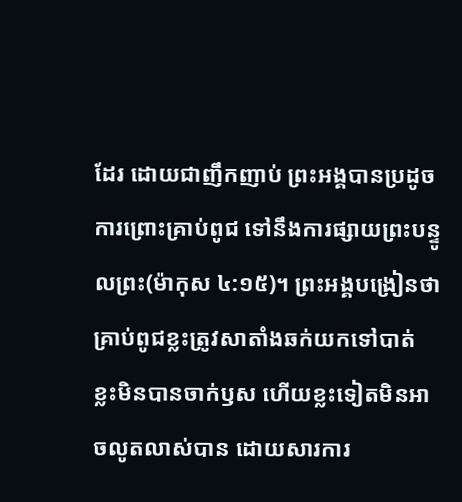ដែរ ដោយជាញឹកញាប់ ព្រះអង្គបានប្រដូចការព្រោះគ្រាប់ពូជ ទៅនឹងការផ្សាយព្រះបន្ទូលព្រះ(ម៉ាកុស ៤:១៥)។ ព្រះអង្គបង្រៀនថា គ្រាប់ពូជខ្លះត្រូវសាតាំងឆក់យកទៅបាត់ ខ្លះមិនបានចាក់ឫស ហើយខ្លះទៀតមិនអាចលូតលាស់បាន ដោយសារការ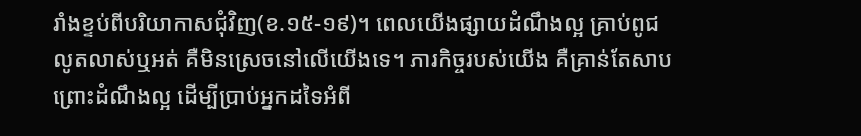រាំងខ្ទប់ពីបរិយាកាសជុំវិញ(ខ.១៥-១៩)។ ពេលយើងផ្សាយដំណឹងល្អ គ្រាប់ពូជលូតលាស់ឬអត់ គឺមិនស្រេចនៅលើយើងទេ។ ភារកិច្ចរបស់យើង គឺគ្រាន់តែសាបព្រោះដំណឹងល្អ ដើម្បីប្រាប់អ្នកដទៃអំពី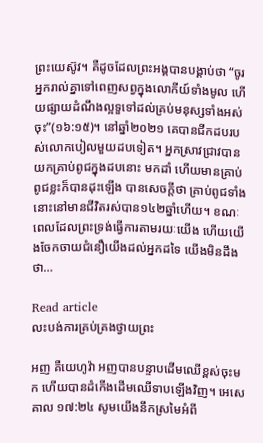ព្រះយេស៊ូវ។ គឺដូចដែលព្រះអង្គបានបង្គាប់ថា “ចូរអ្នករាល់គ្នាទៅពេញសព្វក្នុងលោកីយ៍ទាំងមូល ហើយផ្សាយដំណឹងល្អទួទៅដល់គ្រប់មនុស្សទាំងអស់ចុះ”(១៦:១៥)។ នៅឆ្នាំ២០២១ គេបានជីកដបរបស់លោកបៀលមួយដបទៀត។ អ្នកស្រាវជ្រាវបានយកគ្រាប់ពូជក្នុងដបនោះ មកដាំ ហើយមានគ្រាប់ពូជខ្លះក៏បានដុះឡើង បានសេចក្តីថា គ្រាប់ពូជទាំងនោះនៅមានជីវិតរស់បាន១៤២ឆ្នាំហើយ។ ខណៈពេលដែលព្រះទ្រង់ធ្វើការតាមរយៈយើង ហើយយើងចែកចាយជំនឿយើងដល់អ្នកដទៃ យើងមិនដឹងថា…

Read article
លះបង់ការគ្រប់គ្រងថ្វាយព្រះ

អញ គឺយេហូវ៉ា អញបានបន្ទាបដើមឈើខ្ពស់ចុះមក ហើយបានដំកើងដើមឈើទាបឡើងវិញ។ អេសេគាល ១៧:២៤ សូមយើងនឹកស្រមៃអំពី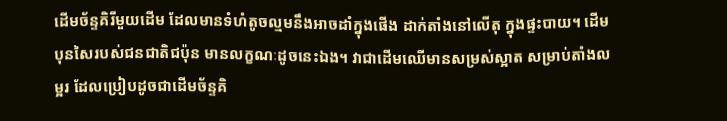ដើមច័ន្ទគិរីមួយដើម ដែលមានទំហំតូចល្មមនឹងអាចដាំក្នុងផើង ដាក់តាំងនៅលើតុ ក្នុងផ្ទះបាយ។ ដើមបុនសៃរបស់ជនជាតិជប៉ុន មានលក្ខណៈដូចនេះឯង។ វាជាដើមឈើមានសម្រស់ស្អាត សម្រាប់តាំងលម្អរ ដែលប្រៀបដូចជាដើមច័ន្ទគិ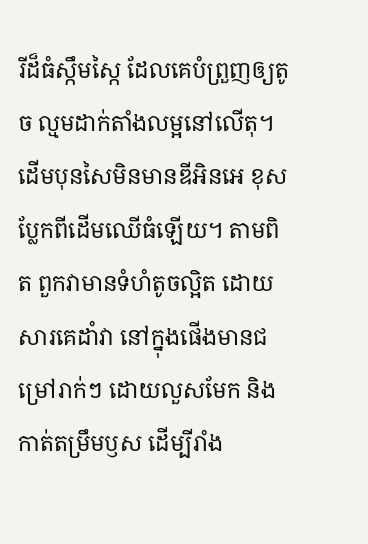រីដ៏ធំស្កឹមស្កៃ ដែលគេបំព្រួញឲ្យតូច ល្មមដាក់តាំងលម្អនៅលើតុ។ ដើមបុនសៃមិនមានឌីអិនអេ ខុសប្លែកពីដើមឈើធំឡើយ។ តាមពិត ពួកវាមានទំហំតូចល្អិត ដោយសារគេដាំវា នៅក្នុងផើងមានជម្រៅរាក់ៗ ដោយលួសមែក និងកាត់តម្រឹមឫស ដើម្បីរាំង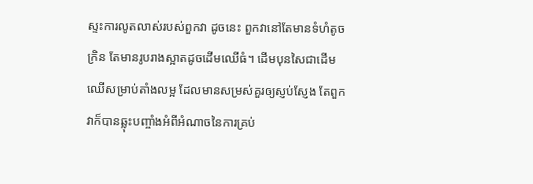ស្ទះការលូតលាស់របស់ពួកវា ដូចនេះ ពួកវានៅតែមានទំហំតូចក្រិន តែមានរូបរាងស្អាតដូចដើមឈើធំ។ ដើមបុនសៃជាដើមឈើសម្រាប់តាំងលម្អ ដែលមានសម្រស់គួរឲ្យស្ញប់ស្ញែង តែពួកវាក៏បានឆ្លុះបញ្ចាំងអំពីអំណាចនៃការគ្រប់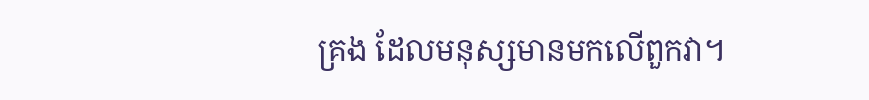គ្រង ដែលមនុស្សមានមកលើពួកវា។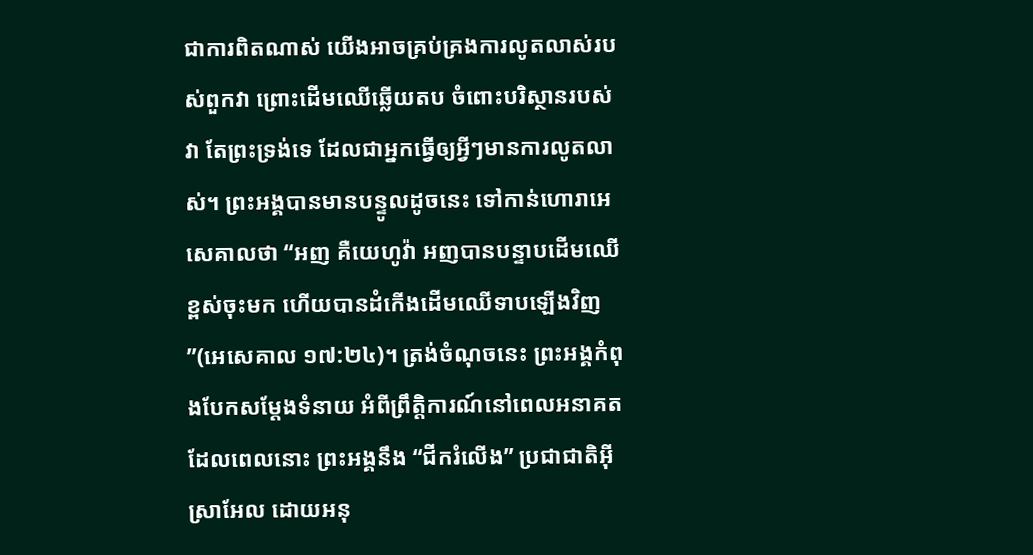ជាការពិតណាស់ យើងអាចគ្រប់គ្រងការលូតលាស់របស់ពួកវា ព្រោះដើមឈើឆ្លើយតប ចំពោះបរិស្ថានរបស់វា តែព្រះទ្រង់ទេ ដែលជាអ្នកធ្វើឲ្យអ្វីៗមានការលូតលាស់។ ព្រះអង្គបានមានបន្ទូលដូចនេះ ទៅកាន់ហោរាអេសេគាលថា “អញ គឺយេហូវ៉ា អញបានបន្ទាបដើមឈើខ្ពស់ចុះមក ហើយបានដំកើងដើមឈើទាបឡើងវិញ”(អេសេគាល ១៧:២៤)។ ត្រង់ចំណុចនេះ ព្រះអង្គកំពុងបែកសម្ដែងទំនាយ អំពីព្រឹត្តិការណ៍នៅពេលអនាគត ដែលពេលនោះ ព្រះអង្គនឹង “ជីករំលើង” ប្រជាជាតិអ៊ីស្រាអែល ដោយអនុ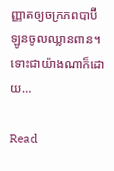ញ្ញាតឲ្យចក្រភពបាប៊ីឡូនចូលឈ្លានពាន។ ទោះជាយ៉ាងណាក៏ដោយ…

Read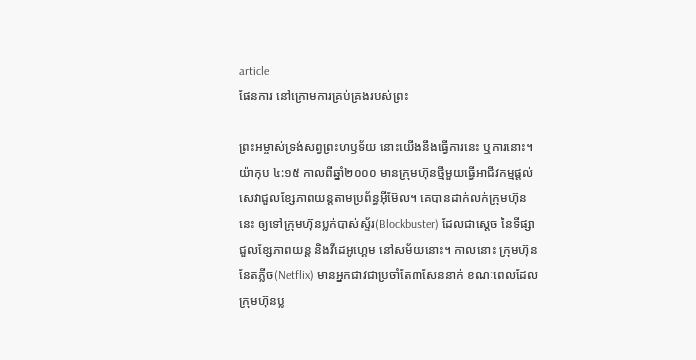article
ផែនការ នៅក្រោមការគ្រប់គ្រងរបស់ព្រះ

ព្រះអម្ចាស់ទ្រង់សព្វព្រះហឫទ័យ នោះយើងនឹងធ្វើការនេះ ឬការនោះ។ យ៉ាកុប ៤:១៥ កាលពីឆ្នាំ២០០០ មានក្រុមហ៊ុនថ្មីមួយធ្វើអាជីវកម្មផ្តល់សេវាជួលខ្សែភាពយន្តតាមប្រព័ន្ធអ៊ីម៊ែល។ គេបានដាក់លក់ក្រុមហ៊ុននេះ ឲ្យទៅក្រុមហ៊ុនប្លក់បាស់ស្ទ័រ(Blockbuster) ដែលជាស្តេច នៃទីផ្សាជួលខ្សែភាពយន្ត និងវីដេអូហ្គេម នៅសម័យនោះ។ កាលនោះ ក្រុមហ៊ុននែតភ្លីច(Netflix) មានអ្នកជាវជាប្រចាំតែ៣សែននាក់ ខណៈពេលដែលក្រុមហ៊ុនប្ល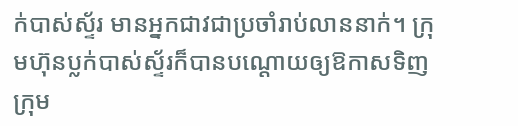ក់បាស់ស្ទ័រ មានអ្នកជាវជាប្រចាំរាប់លាននាក់។ ក្រុមហ៊ុនប្លក់បាស់ស្ទ័រក៏បានបណ្តោយឲ្យឱកាសទិញក្រុម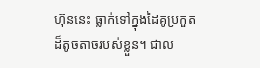ហ៊ុននេះ ធ្លាក់ទៅក្នុងដៃគូប្រកួតដ៏តូចតាចរបស់ខ្លួន។ ជាល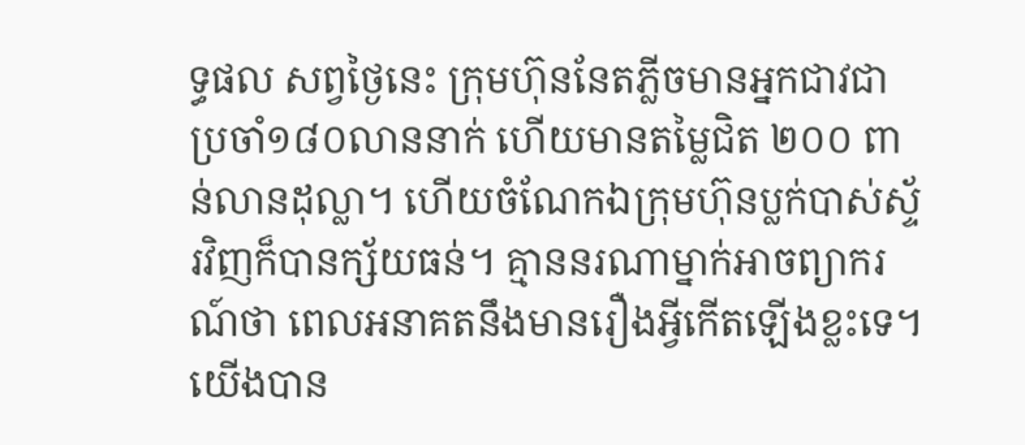ទ្ធផល សព្វថ្ងៃនេះ ក្រុមហ៊ុននែតភ្លីចមានអ្នកជាវជាប្រចាំ១៨០លាននាក់ ហើយមានតម្លៃជិត ២០០ ពាន់លានដុល្លា។ ហើយចំណែកឯក្រុមហ៊ុនប្លក់បាស់ស្ទ័រវិញក៏បានក្ស័យធន់។ គ្មាននរណាម្នាក់អាចព្យាករណ៍ថា ពេលអនាគតនឹងមានរឿងអ្វីកើតឡើងខ្លះទេ។ យើងបាន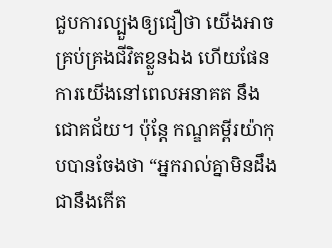ជួបការល្បួងឲ្យជឿថា យើងអាចគ្រប់គ្រងជីវិតខ្លួនឯង ហើយផែនការយើងនៅពេលអនាគត នឹងជោគជ័យ។ ប៉ុន្តែ កណ្ឌគម្ពីរយ៉ាកុបបានចែងថា “អ្នករាល់គ្នាមិនដឹងជានឹងកើត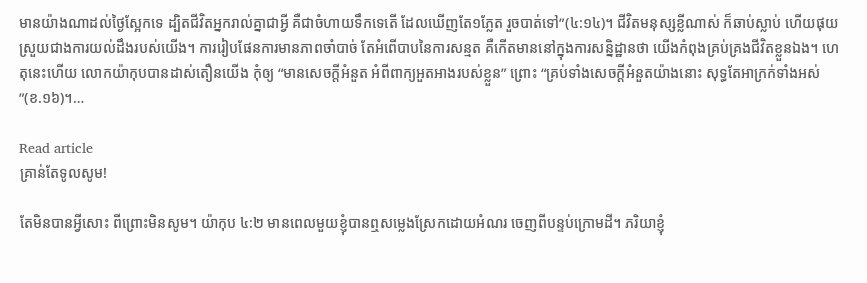មានយ៉ាងណាដល់ថ្ងៃស្អែកទេ ដ្បិតជីវិតអ្នករាល់គ្នាជាអ្វី គឺជាចំហាយទឹកទេតើ ដែលឃើញតែ១ភ្លែត រួចបាត់ទៅ”(៤:១៤)។ ជីវិតមនុស្សខ្លីណាស់ ក៏ឆាប់ស្លាប់ ហើយផុយស្រួយជាងការយល់ដឹងរបស់យើង។ ការរៀបផែនការមានភាពចាំបាច់ តែអំពើបាបនៃការសន្មត គឺកើតមាននៅក្នុងការសន្និដ្ឋានថា យើងកំពុងគ្រប់គ្រងជីវិតខ្លួនឯង។ ហេតុនេះហើយ លោកយ៉ាកុបបានដាស់តឿនយើង កុំឲ្យ “មានសេចក្តីអំនួត អំពីពាក្យអួតអាងរបស់ខ្លួន” ព្រោះ “គ្រប់ទាំងសេចក្តីអំនួតយ៉ាងនោះ សុទ្ធតែអាក្រក់ទាំងអស់”(ខ.១៦)។…

Read article
គ្រាន់តែទូលសូម!

តែមិនបានអ្វីសោះ ពីព្រោះមិនសូម។ យ៉ាកុប ៤:២ មានពេលមួយខ្ញុំបានឮសម្លេងស្រែកដោយអំណរ ចេញពីបន្ទប់ក្រោមដី។ ភរិយាខ្ញុំ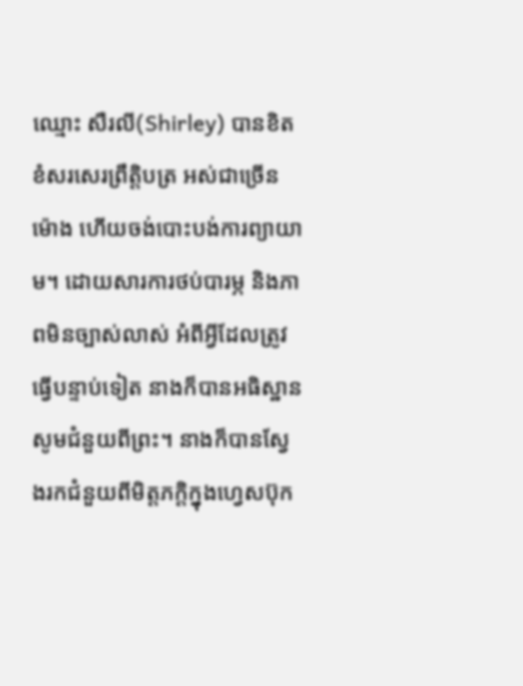ឈ្មោះ សឺរលី(Shirley) បានខិតខំសរសេរព្រឹត្តិបត្រ អស់ជាច្រើនម៉ោង ហើយចង់បោះបង់ការព្យាយាម។ ដោយសារការថប់បារម្ភ និងភាពមិនច្បាស់លាស់ អំពីអ្វីដែលត្រូវធ្វើបន្ទាប់ទៀត នាងក៏បានអធិស្ឋានសូមជំនួយពីព្រះ។ នាងក៏បានស្វែងរកជំនួយពីមិត្តភក្តិក្នុងហ្វេសប៊ុក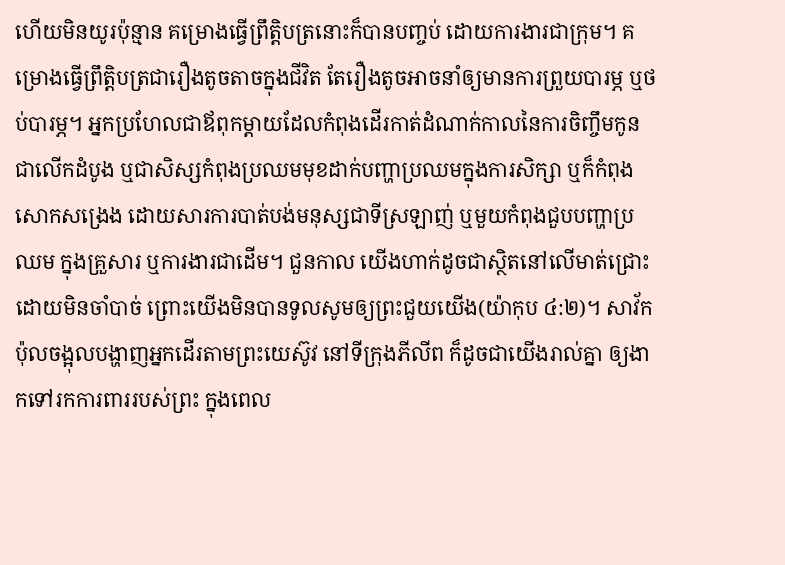ហើយមិនយូរប៉ុន្មាន គម្រោងធ្វើព្រឹត្តិបត្រនោះក៏បានបញ្ចប់ ដោយការងារជាក្រុម។ គម្រោងធ្វើព្រឹត្តិបត្រជារឿងតូចតាចក្នុងជីវិត តែរឿងតូចអាចនាំឲ្យមានការព្រួយបារម្ភ ឬថប់បារម្ភ។ អ្នកប្រហែលជាឪពុកម្តាយដែលកំពុងដើរកាត់ដំណាក់កាលនៃការចិញ្ចឹមកូន ជាលើកដំបូង ឬជាសិស្សកំពុងប្រឈមមុខដាក់បញ្ហាប្រឈមក្នុងការសិក្សា ឬក៏កំពុងសោកសង្រេង ដោយសារការបាត់បង់មនុស្សជាទីស្រឡាញ់ ឬមួយកំពុងជួបបញ្ហាប្រឈម ក្នុងគ្រួសារ ឬការងារជាដើម។ ជួនកាល យើងហាក់ដូចជាស្ថិតនៅលើមាត់ជ្រោះ ដោយមិនចាំបាច់ ព្រោះយើងមិនបានទូលសូមឲ្យព្រះជួយយើង(យ៉ាកុប ៤:២)។ សាវ័កប៉ុលចង្អុលបង្ហាញអ្នកដើរតាមព្រះយេស៊ូវ នៅទីក្រុងភីលីព ក៏ដូចជាយើងរាល់គ្នា ឲ្យងាកទៅរកការពាររបស់ព្រះ ក្នុងពេល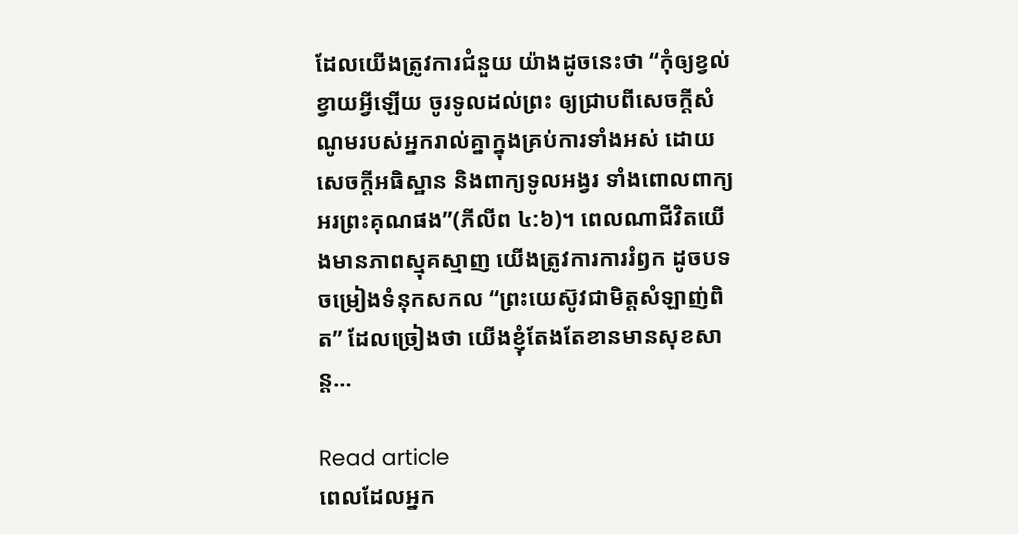ដែលយើងត្រូវការជំនួយ យ៉ាងដូចនេះថា “កុំឲ្យខ្វល់ខ្វាយអ្វីឡើយ ចូរទូលដល់ព្រះ ឲ្យជ្រាបពីសេចក្តីសំណូមរបស់អ្នករាល់គ្នាក្នុងគ្រប់ការទាំងអស់ ដោយសេចក្តីអធិស្ឋាន និងពាក្យទូលអង្វរ ទាំងពោលពាក្យអរព្រះគុណផង”(ភីលីព ៤:៦)។ ពេលណាជីវិតយើងមានភាពស្មុគស្មាញ យើងត្រូវការការរំឭក ដូចបទចម្រៀងទំនុកសកល “ព្រះយេស៊ូវជាមិត្តសំឡាញ់ពិត” ដែលច្រៀងថា យើងខ្ញុំតែងតែខានមានសុខសាន្ដ…

Read article
ពេលដែលអ្នក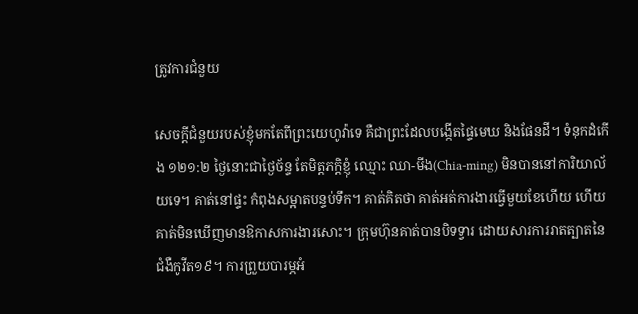ត្រូវការជំនួយ

សេចក្តីជំនួយរបស់ខ្ញុំមកតែពីព្រះយេហូវ៉ាទេ គឺជាព្រះដែលបង្កើតផ្ទៃមេឃ និងផែនដី។ ទំនុកដំកើង ១២១:២ ថ្ងៃនោះជាថ្ងៃច័ន្ទ តែមិត្តភក្តិខ្ញុំ ឈ្មោះ ឈា-មីង(Chia-ming) មិនបាននៅការិយាល័យទេ។ គាត់នៅផ្ទះ កំពុងសម្អាតបន្ទប់ទឹក។ គាត់គិតថា គាត់អត់ការងារធ្វើមួយខែហើយ ហើយគាត់មិនឃើញមានឱកាសការងារសោះ។ ក្រុមហ៊ុនគាត់បានបិទទ្វារ ដោយសារការរាតត្បាតនៃជំងឺកូវីត១៩។ ការព្រួយបារម្ភអំ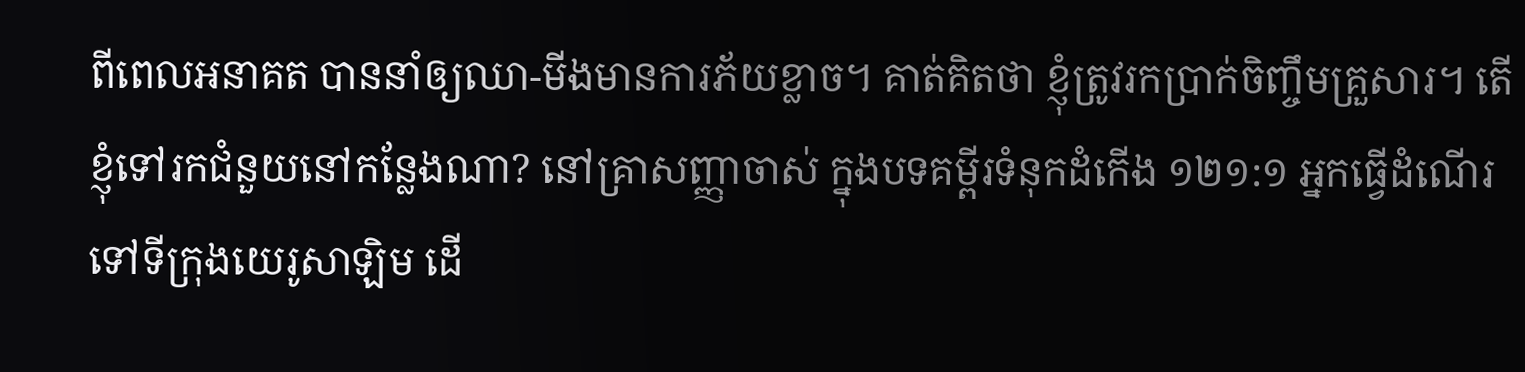ពីពេលអនាគត បាននាំឲ្យឈា-មីងមានការភ័យខ្លាច។ គាត់គិតថា ខ្ញុំត្រូវរកប្រាក់ចិញ្ចឹមគ្រួសារ។ តើខ្ញុំទៅរកជំនួយនៅកន្លែងណា? នៅគ្រាសញ្ញាចាស់ ក្នុងបទគម្ពីរទំនុកដំកើង ១២១:១ អ្នកធ្វើដំណើរទៅទីក្រុងយេរូសាឡិម ដើ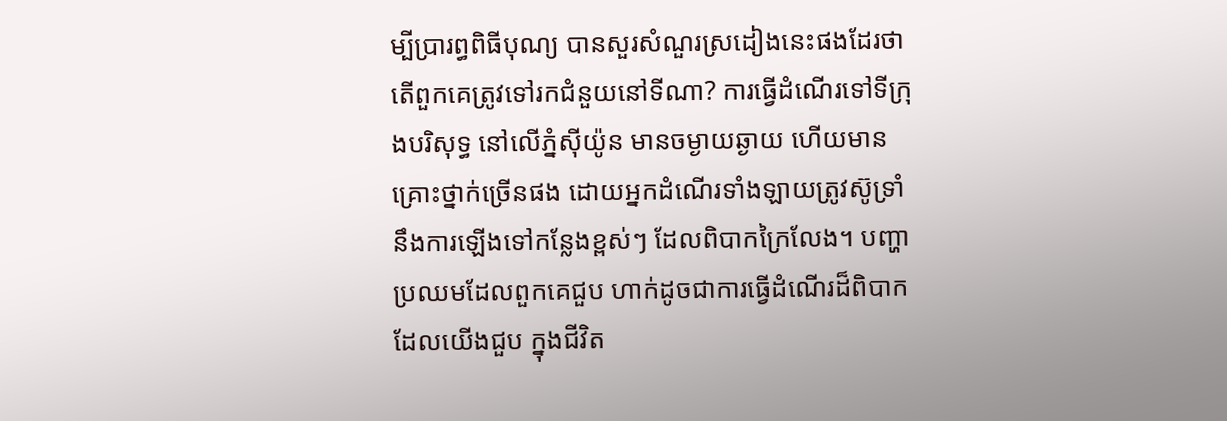ម្បីប្រារព្ធពិធីបុណ្យ បានសួរសំណួរស្រដៀងនេះផងដែរថា តើពួកគេត្រូវទៅរកជំនួយនៅទីណា? ការធ្វើដំណើរទៅទីក្រុងបរិសុទ្ធ នៅលើភ្នំស៊ីយ៉ូន មានចម្ងាយឆ្ងាយ ហើយមានគ្រោះថ្នាក់ច្រើនផង ដោយអ្នកដំណើរទាំងឡាយត្រូវស៊ូទ្រាំនឹងការឡើងទៅកន្លែងខ្ពស់ៗ ដែលពិបាកក្រៃលែង។ បញ្ហាប្រឈមដែលពួកគេជួប ហាក់ដូចជាការធ្វើដំណើរដ៏ពិបាក ដែលយើងជួប ក្នុងជីវិត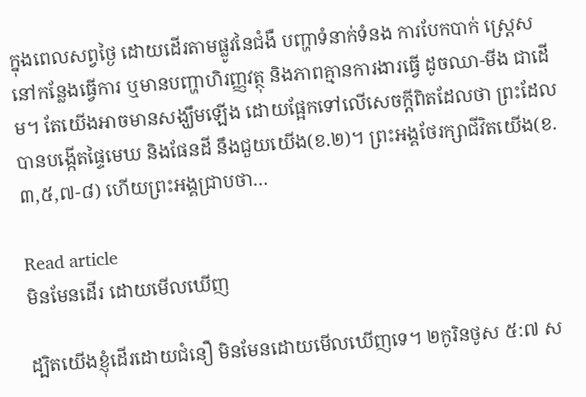ក្នុងពេលសព្វថ្ងៃ ដោយដើរតាមផ្លូវនៃជំងឺ បញ្ហាទំនាក់ទំនង ការបែកបាក់ ស្រ្តេសនៅកន្លែងធ្វើការ ឬមានបញ្ហាហិរញ្ញវត្ថុ និងភាពគ្មានការងារធ្វើ ដូចឈា-មីង ជាដើម។ តែយើងអាចមានសង្ឃឹមឡើង ដោយផ្អែកទៅលើសេចក្តីពិតដែលថា ព្រះដែលបានបង្កើតផ្ទៃមេឃ និងផែនដី នឹងជួយយើង(ខ.២)។ ព្រះអង្គថែរក្សាជីវិតយើង(ខ.៣,៥,៧-៨) ហើយព្រះអង្គជ្រាបថា…

Read article
មិនមែនដើរ ដោយមើលឃើញ

ដ្បិតយើងខ្ញុំដើរដោយជំនឿ មិនមែនដោយមើលឃើញទេ។ ២កូរិនថូស ៥:៧ ស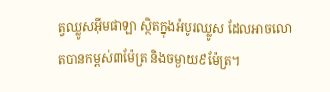ត្វឈ្លូសអ៊ីមផាឡា ស្ថិតក្នុងអំបូរឈ្លូស ដែលអាចលោតបានកម្ពស់៣ម៉ែត្រ និងចម្ងាយ៩ម៉ែត្រ។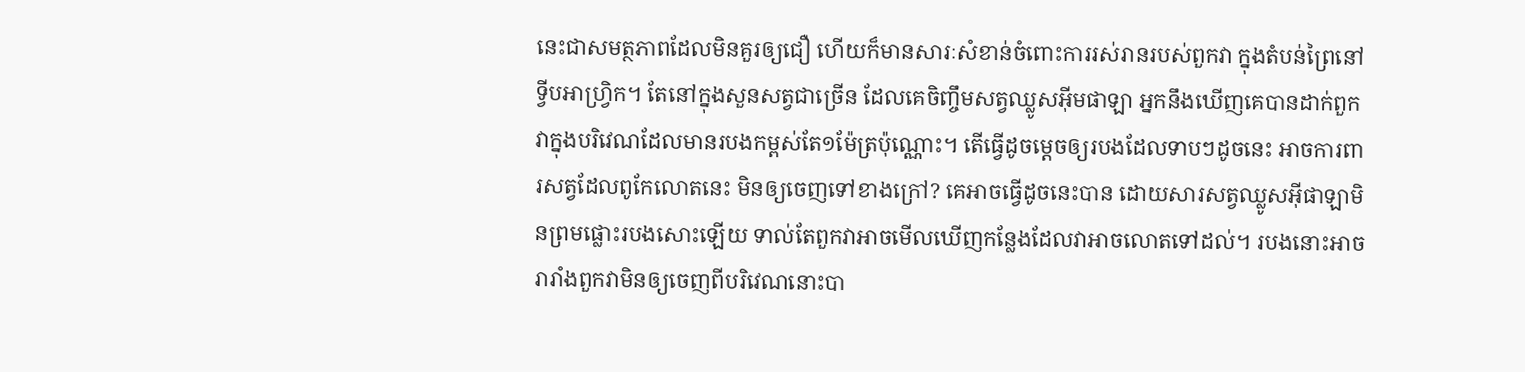នេះជាសមត្ថភាពដែលមិនគួរឲ្យជឿ ហើយក៏មានសារៈសំខាន់ចំពោះការរស់រានរបស់ពួកវា ក្នុងតំបន់ព្រៃនៅទ្វីបអាហ្វ្រិក។ តែនៅក្នុងសួនសត្វជាច្រើន ដែលគេចិញ្ចឹមសត្វឈ្លូសអ៊ីមផាឡា អ្នកនឹងឃើញគេបានដាក់ពួកវាក្នុងបរិវេណដែលមានរបងកម្ពស់តែ១ម៉ែត្រប៉ុណ្ណោះ។ តើធ្វើដូចម្តេចឲ្យរបងដែលទាបៗដូចនេះ អាចការពារសត្វដែលពូកែលោតនេះ មិនឲ្យចេញទៅខាងក្រៅ? គេអាចធ្វើដូចនេះបាន ដោយសារសត្វឈ្លូសអ៊ីផាឡាមិនព្រមផ្លោះរបងសោះឡើយ ទាល់តែពួកវាអាចមើលឃើញកន្លែងដែលវាអាចលោតទៅដល់។ របងនោះអាចរារាំងពួកវាមិនឲ្យចេញពីបរិវេណនោះបា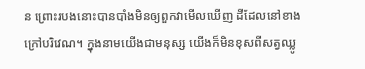ន ព្រោះរបងនោះបានបាំងមិនឲ្យពួកវាមើលឃើញ ដីដែលនៅខាងក្រៅបរិវេណ។ ក្នុងនាមយើងជាមនុស្ស យើងក៏មិនខុសពីសត្វឈ្លូ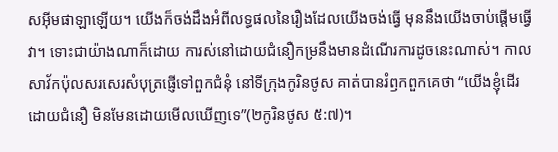សអ៊ីមផាឡាឡើយ។ យើងក៏ចង់ដឹងអំពីលទ្ធផលនៃរឿងដែលយើងចង់ធ្វើ មុននឹងយើងចាប់ផ្តើមធ្វើវា។ ទោះជាយ៉ាងណាក៏ដោយ ការស់នៅដោយជំនឿកម្រនឹងមានដំណើរការដូចនេះណាស់។ កាលសាវ័កប៉ុលសរសេរសំបុត្រផ្ញើទៅពួកជំនុំ នៅទីក្រុងកូរិនថូស គាត់បានរំឭកពួកគេថា “យើងខ្ញុំដើរដោយជំនឿ មិនមែនដោយមើលឃើញទេ”(២កូរិនថូស ៥:៧)។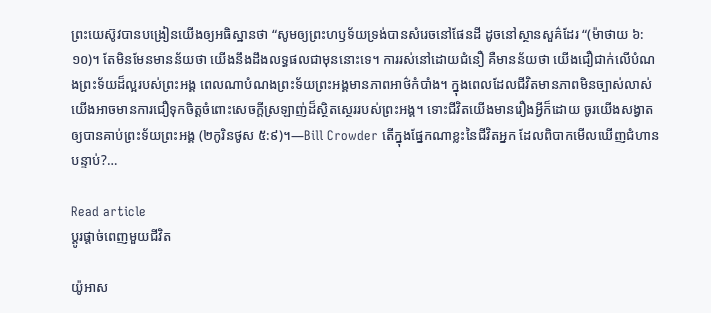ព្រះយេស៊ូវបានបង្រៀនយើងឲ្យអធិស្ឋានថា “សូមឲ្យព្រះហឫទ័យទ្រង់បានសំរេចនៅផែនដី ដូចនៅស្ថានសួគ៌ដែរ “(ម៉ាថាយ ៦:១០)។ តែមិនមែនមានន័យថា យើងនឹងដឹងលទ្ធផលជាមុននោះទេ។ ការរស់នៅដោយជំនឿ គឺមានន័យថា យើងជឿជាក់លើបំណងព្រះទ័យដ៏ល្អរបស់ព្រះអង្គ ពេលណាបំណងព្រះទ័យព្រះអង្គមានភាពអាថ៌កំបាំង។ ក្នុងពេលដែលជីវិតមានភាពមិនច្បាស់លាស់ យើងអាចមានការជឿទុកចិត្តចំពោះសេចក្តីស្រឡាញ់ដ៏ស្ថិតស្ថេររបស់ព្រះអង្គ។ ទោះជីវិតយើងមានរឿងអ្វីក៏ដោយ ចូរយើងសង្វាតឲ្យបានគាប់ព្រះទ័យព្រះអង្គ (២កូរិនថូស ៥:៩)។—Bill Crowder តើក្នុងផ្នែកណាខ្លះនៃជីវិតអ្នក ដែលពិបាកមើលឃើញជំហានបន្ទាប់?…

Read article
ប្តូរផ្តាច់ពេញមួយជីវិត

យ៉ូអាស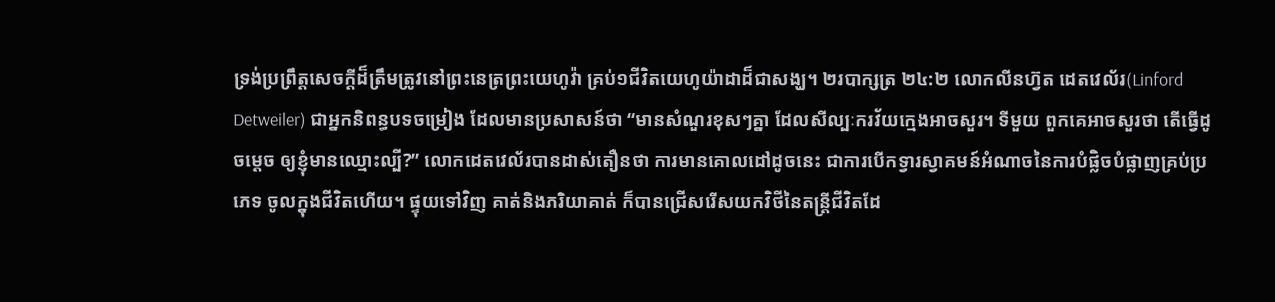ទ្រង់ប្រព្រឹត្តសេចក្តីដ៏ត្រឹមត្រូវនៅព្រះនេត្រព្រះយេហូវ៉ា គ្រប់១ជីវិតយេហូយ៉ាដាដ៏ជាសង្ឃ។ ២របាក្សត្រ ២៤:២ លោកលីនហ្វ៊ត ដេតវេល័រ(Linford Detweiler) ជាអ្នកនិពន្ធបទចម្រៀង ដែលមានប្រសាសន៍ថា “មានសំណួរខុសៗគ្នា ដែលសីល្បៈករវ័យក្មេងអាចសួរ។ ទីមួយ ពួកគេអាចសួរថា តើធ្វើដូចម្តេច ឲ្យខ្ញុំមានឈ្មោះល្បី?” លោកដេតវេល័របានដាស់តឿនថា ការមានគោលដៅដូចនេះ ជាការបើកទ្វារស្វាគមន៍អំណាចនៃការបំផ្លិចបំផ្លាញគ្រប់ប្រភេទ ចូលក្នុងជីវិតហើយ។ ផ្ទុយទៅវិញ គាត់និងភរិយាគាត់ ក៏បានជ្រើសរើសយកវិថីនៃតន្រ្តីជីវិតដែ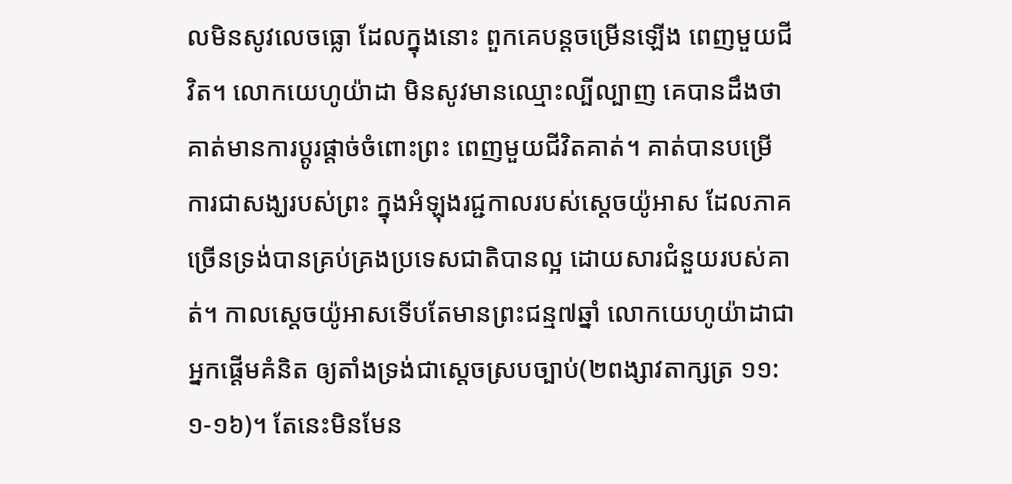លមិនសូវលេចធ្លោ ដែលក្នុងនោះ ពួកគេបន្តចម្រើនឡើង ពេញមួយជីវិត។ លោកយេហូយ៉ាដា មិនសូវមានឈ្មោះល្បីល្បាញ គេបានដឹងថា គាត់មានការប្តូរផ្តាច់ចំពោះព្រះ ពេញមួយជីវិតគាត់។ គាត់បានបម្រើការជាសង្ឃរបស់ព្រះ ក្នុងអំឡុងរជ្ជកាលរបស់ស្តេចយ៉ូអាស ដែលភាគច្រើនទ្រង់បានគ្រប់គ្រងប្រទេសជាតិបានល្អ ដោយសារជំនួយរបស់គាត់។ កាលស្តេចយ៉ូអាសទើបតែមានព្រះជន្ម៧ឆ្នាំ លោកយេហូយ៉ាដាជាអ្នកផ្តើមគំនិត ឲ្យតាំងទ្រង់ជាស្តេចស្របច្បាប់(២ពង្សាវតាក្សត្រ ១១:១-១៦)។ តែនេះមិនមែន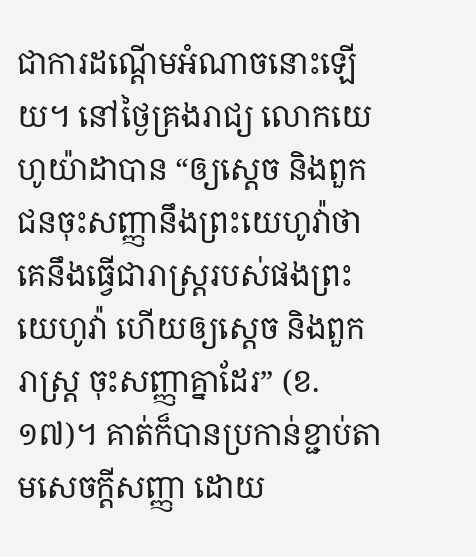ជាការដណ្តើមអំណាចនោះឡើយ។ នៅថ្ងៃគ្រងរាជ្យ លោកយេហូយ៉ាដាបាន “ឲ្យស្តេច និងពួកជនចុះសញ្ញានឹងព្រះយេហូវ៉ាថា គេនឹងធ្វើជារាស្ត្ររបស់ផងព្រះយេហូវ៉ា ហើយឲ្យស្តេច និងពួករាស្ត្រ ចុះសញ្ញាគ្នាដែរ” (ខ.១៧)។ គាត់ក៏បានប្រកាន់ខ្ជាប់តាមសេចក្តីសញ្ញា ដោយ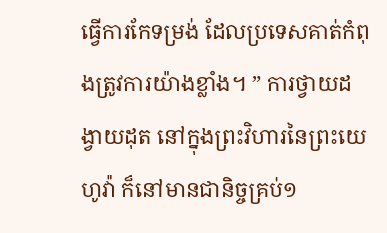ធ្វើការកែទម្រង់ ដែលប្រទេសគាត់កំពុងត្រូវការយ៉ាងខ្លាំង។ ” ការថ្វាយដង្វាយដុត នៅក្នុងព្រះវិហារនៃព្រះយេហូវ៉ា ក៏នៅមានជានិច្ចគ្រប់១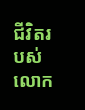ជីវិតរបស់លោក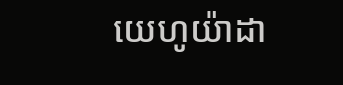យេហូយ៉ាដា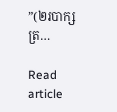”(២របាក្សត្រ…

Read article